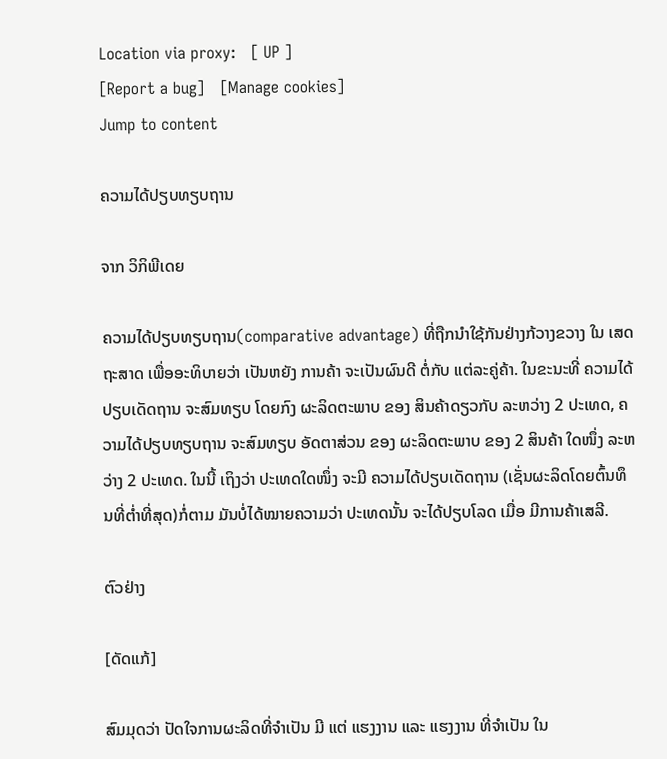Location via proxy:   [ UP ]
[Report a bug]   [Manage cookies]
Jump to content

ຄວາມໄດ້ປຽບທຽບຖານ

ຈາກ ວິກິພີເດຍ

ຄວາມໄດ້ປຽບທຽບຖານ(comparative advantage) ທີ່ຖືກນຳໃຊ້ກັນຢ່າງກ້ວາງຂວາງ ໃນ ເສດຖະສາດ ເພື່ອອະທິບາຍວ່າ ເປັນຫຍັງ ການຄ້າ ຈະເປັນຜົນດີ ຕໍ່ກັບ ແຕ່ລະຄູ່ຄ້າ. ໃນຂະນະທີ່ ຄວາມໄດ້ປຽບເດັດຖານ ຈະສົມທຽບ ໂດຍກົງ ຜະລິດຕະພາບ ຂອງ ສິນຄ້າດຽວກັບ ລະຫວ່າງ 2 ປະເທດ, ຄວາມໄດ້ປຽບທຽບຖານ ຈະສົມທຽບ ອັດຕາສ່ວນ ຂອງ ຜະລິດຕະພາບ ຂອງ 2 ສິນຄ້າ ໃດໜຶ່ງ ລະຫວ່າງ 2 ປະເທດ. ໃນນີ້ ເຖິງວ່າ ປະເທດໃດໜຶ່ງ ຈະມີ ຄວາມໄດ້ປຽບເດັດຖານ (ເຊັ່ນຜະລິດໂດຍຕົ້ນທຶນທີ່ຕໍ່າທີ່ສຸດ)ກໍ່ຕາມ ມັນບໍ່ໄດ້ໝາຍຄວາມວ່າ ປະເທດນັ້ນ ຈະໄດ້ປຽບໂລດ ເມື່ອ ມີການຄ້າເສລີ.

ຕົວຢ່າງ

[ດັດແກ້]

ສົມມຸດວ່າ ປັດໃຈການຜະລິດທີ່ຈຳເປັນ ມີ ແຕ່ ແຮງງານ ແລະ ແຮງງານ ທີ່ຈຳເປັນ ໃນ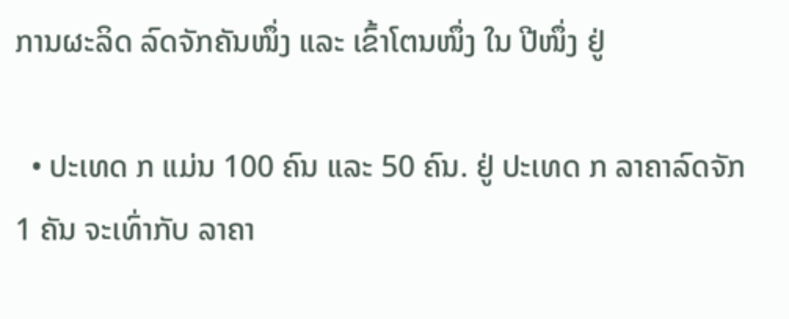ການຜະລິດ ລົດຈັກຄັນໜຶ່ງ ແລະ ເຂົ້າໂຕນໜຶ່ງ ໃນ ປີໜຶ່ງ ຢູ່

  • ປະເທດ ກ ແມ່ນ 100 ຄົນ ແລະ 50 ຄົນ. ຢູ່ ປະເທດ ກ ລາຄາລົດຈັກ 1 ຄັນ ຈະເທົ່າກັບ ລາຄາ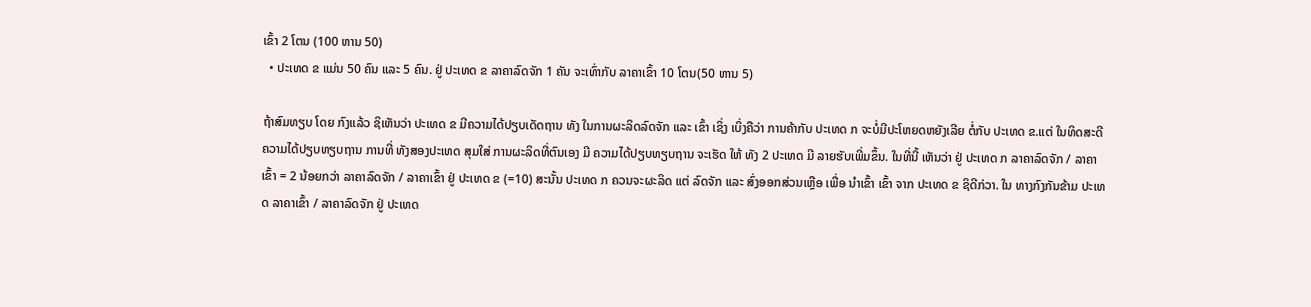ເຂົ້າ 2 ໂຕນ (100 ຫານ 50)
  • ປະເທດ ຂ ແມ່ນ 50 ຄົນ ແລະ 5 ຄົນ. ຢູ່ ປະເທດ ຂ ລາຄາລົດຈັກ 1 ຄັນ ຈະເທົ່າກັບ ລາຄາເຂົ້າ 10 ໂຕນ(50 ຫານ 5)

ຖ້າສົມທຽບ ໂດຍ ກົງແລ້ວ ຊິເຫັນວ່າ ປະເທດ ຂ ມີຄວາມໄດ້ປຽບເດັດຖານ ທັງ ໃນການຜະລິດລົດຈັກ ແລະ ເຂົ້າ ເຊິ່ງ ເບິ່ງຄືວ່າ ການຄ້າກັບ ປະເທດ ກ ຈະບໍ່ມີປະໂຫຍດຫຍັງເລີຍ ຕໍ່ກັບ ປະເທດ ຂ.ແຕ່ ໃນທິດສະດີຄວາມໄດ້ປຽບທຽບຖານ ການທີ່ ທັງສອງປະເທດ ສຸມໃສ່ ການຜະລິດທີ່ຕົນເອງ ມີ ຄວາມໄດ້ປຽບທຽບຖານ ຈະເຮັດ ໃຫ້ ທັງ 2 ປະເທດ ມີ ລາຍຮັບເພີ່ມຂຶ້ນ. ໃນທີ່ນີ້ ເຫັນວ່າ ຢູ່ ປະເທດ ກ ລາຄາລົດຈັກ / ລາຄາເຂົ້າ = 2 ນ້ອຍກວ່າ ລາຄາລົດຈັກ / ລາຄາເຂົ້າ ຢູ່ ປະເທດ ຂ (=10) ສະນັ້ນ ປະເທດ ກ ຄວນຈະຜະລິດ ແຕ່ ລົດຈັກ ແລະ ສົ່ງອອກສ່ວນເຫຼືອ ເພື່ອ ນຳເຂົ້າ ເຂົ້າ ຈາກ ປະເທດ ຂ ຊິດີກ່ວາ. ໃນ ທາງກົງກັນຂ້າມ ປະເທດ ລາຄາເຂົ້າ / ລາຄາລົດຈັກ ຢູ່ ປະເທດ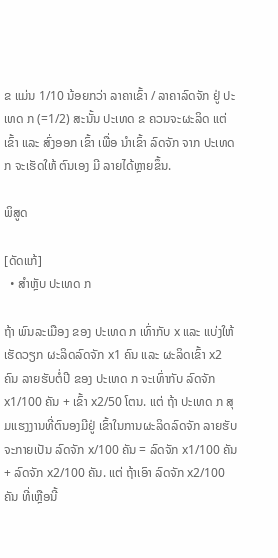ຂ ແມ່ນ 1/10 ນ້ອຍກວ່າ ລາຄາເຂົ້າ / ລາຄາລົດຈັກ ຢູ່ ປະເທດ ກ (=1/2) ສະນັ້ນ ປະເທດ ຂ ຄວນຈະຜະລິດ ແຕ່ ເຂົ້າ ແລະ ສົ່ງອອກ ເຂົ້າ ເພື່ອ ນຳເຂົ້າ ລົດຈັກ ຈາກ ປະເທດ ກ ຈະເຮັດໃຫ້ ຕົນເອງ ມີ ລາຍໄດ້ຫຼາຍຂຶ້ນ.

ພິສູດ

[ດັດແກ້]
  • ສຳຫຼັບ ປະເທດ ກ

ຖ້າ ພົນລະເມືອງ ຂອງ ປະເທດ ກ ເທົ່າກັບ x ແລະ ແບ່ງໃຫ້ເຮັດວຽກ ຜະລິດລົດຈັກ x1 ຄົນ ແລະ ຜະລິດເຂົ້າ x2 ຄົນ ລາຍຮັບຕໍ່ປີ ຂອງ ປະເທດ ກ ຈະເທົ່າກັບ ລົດຈັກ x1/100 ຄັນ + ເຂົ້າ x2/50 ໂຕນ. ແຕ່ ຖ້າ ປະເທດ ກ ສຸມແຮງງານທີ່ຕົນອງມີຢູ່ ເຂົ້າໃນການຜະລິດລົດຈັກ ລາຍຮັບ ຈະກາຍເປັນ ລົດຈັກ x/100 ຄັນ = ລົດຈັກ x1/100 ຄັນ + ລົດຈັກ x2/100 ຄັນ. ແຕ່ ຖ້າເອົາ ລົດຈັກ x2/100 ຄັນ ທີ່ເຫຼືອນີ້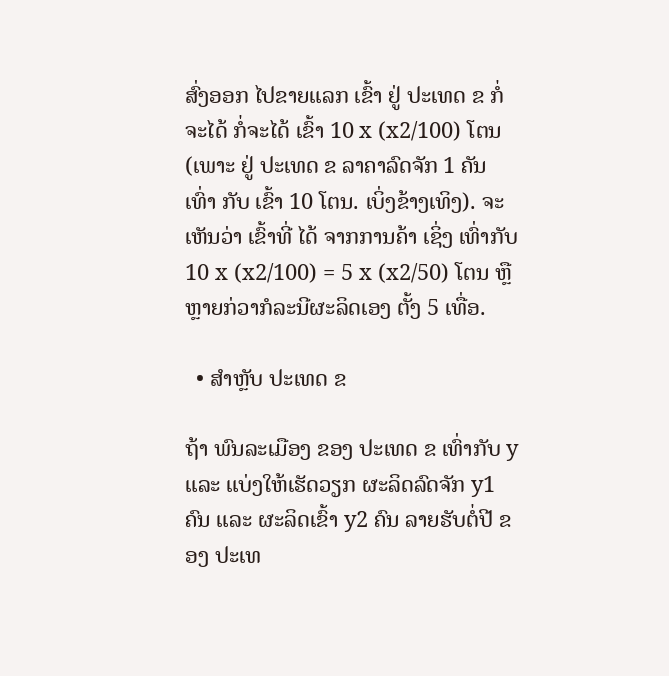ສົ່ງອອກ ໄປຂາຍແລກ ເຂົ້າ ຢູ່ ປະເທດ ຂ ກໍ່ ຈະໄດ້ ກໍ່ຈະໄດ້ ເຂົ້າ 10 x (x2/100) ໂຕນ (ເພາະ ຢູ່ ປະເທດ ຂ ລາຄາລົດຈັກ 1 ຄັນ ເທົ່າ ກັບ ເຂົ້າ 10 ໂຕນ. ເບິ່ງຂ້າງເທິງ). ຈະເຫັນວ່າ ເຂົ້າທີ່ ໄດ້ ຈາກການຄ້າ ເຊິ່ງ ເທົ່າກັບ 10 x (x2/100) = 5 x (x2/50) ໂຕນ ຫຼື ຫຼາຍກ່ວາກໍລະນີຜະລິດເອງ ຕັ້ງ 5 ເທື່ອ.

  • ສຳຫຼັບ ປະເທດ ຂ

ຖ້າ ພົນລະເມືອງ ຂອງ ປະເທດ ຂ ເທົ່າກັບ y ແລະ ແບ່ງໃຫ້ເຮັດວຽກ ຜະລິດລົດຈັກ y1 ຄົນ ແລະ ຜະລິດເຂົ້າ y2 ຄົນ ລາຍຮັບຕໍ່ປີ ຂອງ ປະເທ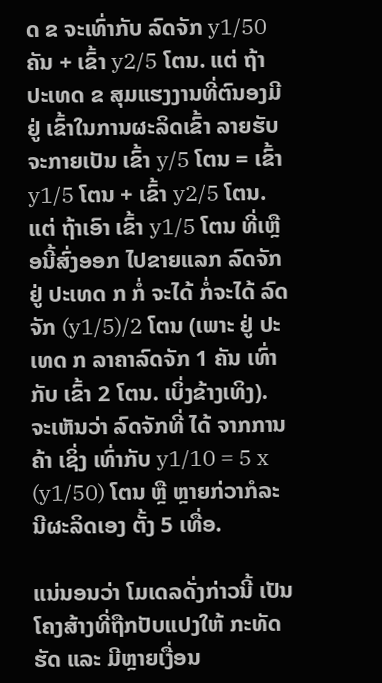ດ ຂ ຈະເທົ່າກັບ ລົດຈັກ y1/50 ຄັນ + ເຂົ້າ y2/5 ໂຕນ. ແຕ່ ຖ້າ ປະເທດ ຂ ສຸມແຮງງານທີ່ຕົນອງມີຢູ່ ເຂົ້າໃນການຜະລິດເຂົ້າ ລາຍຮັບ ຈະກາຍເປັນ ເຂົ້າ y/5 ໂຕນ = ເຂົ້າ y1/5 ໂຕນ + ເຂົ້າ y2/5 ໂຕນ. ແຕ່ ຖ້າເອົາ ເຂົ້າ y1/5 ໂຕນ ທີ່ເຫຼືອນີ້ສົ່ງອອກ ໄປຂາຍແລກ ລົດຈັກ ຢູ່ ປະເທດ ກ ກໍ່ ຈະໄດ້ ກໍ່ຈະໄດ້ ລົດຈັກ (y1/5)/2 ໂຕນ (ເພາະ ຢູ່ ປະເທດ ກ ລາຄາລົດຈັກ 1 ຄັນ ເທົ່າ ກັບ ເຂົ້າ 2 ໂຕນ. ເບິ່ງຂ້າງເທິງ). ຈະເຫັນວ່າ ລົດຈັກທີ່ ໄດ້ ຈາກການຄ້າ ເຊິ່ງ ເທົ່າກັບ y1/10 = 5 x (y1/50) ໂຕນ ຫຼື ຫຼາຍກ່ວາກໍລະນີຜະລິດເອງ ຕັ້ງ 5 ເທື່ອ.

ແນ່ນອນວ່າ ໂມເດລດັ່ງກ່າວນີ້ ເປັນໂຄງສ້າງທີ່ຖືກປັບແປງໃຫ້ ກະທັດຮັດ ແລະ ມີຫຼາຍເງື່ອນ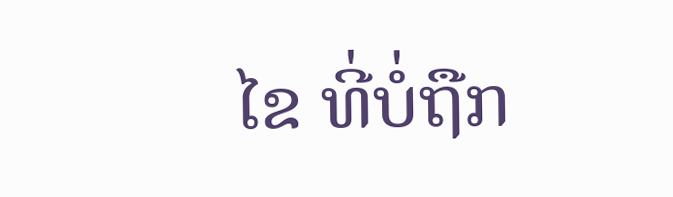ໄຂ ທີ່ບໍ່ຖືກ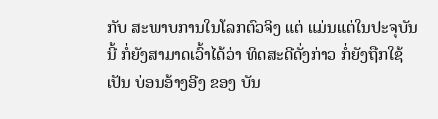ກັບ ສະພາບການໃນໂລກຕົວຈິງ ແຕ່ ແມ່ນແຕ່ໃນປະຈຸບັນນີ້ ກໍ່ຍັງສາມາດເວົ້າໄດ້ວ່າ ທິດສະດີດັ່ງກ່າວ ກໍ່ຍັງຖືກໃຊ້ ເປັນ ບ່ອນອ້າງອີງ ຂອງ ບັນ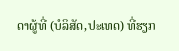ດາຜູ້ທີ່ (ບໍລິສັດ,ປະເທດ) ທີ່ຮຽກ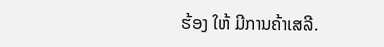ຮ້ອງ ໃຫ້ ມີການຄ້າເສລີ.